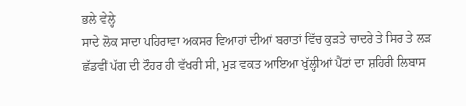ਭਲੇ ਵੇਲ੍ਹੇ
ਸਾਦੇ ਲੋਕ ਸਾਦਾ ਪਹਿਰਾਵਾ ਅਕਸਰ ਵਿਆਹਾਂ ਦੀਆਂ ਬਰਾਤਾਂ ਵਿੱਚ ਕੁੜਤੇ ਚਾਦਰੇ ਤੇ ਸਿਰ ਤੇ ਲੜ ਛੱਡਵੀਂ ਪੱਗ ਦੀ ਟੌਹਰ ਹੀ ਵੱਖਰੀ ਸੀ, ਮੁੜ ਵਕਤ ਆਇਆ ਖੁੱਲ੍ਹੀਆਂ ਪੈਂਟਾਂ ਦਾ ਸ਼ਹਿਰੀ ਲਿਬਾਸ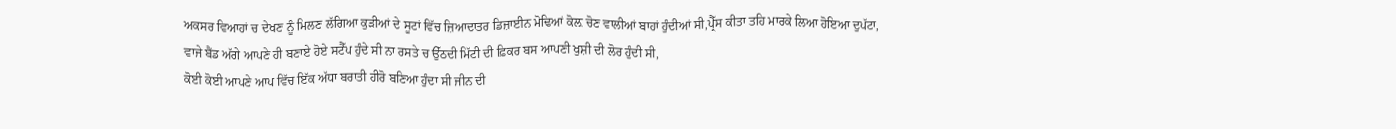ਅਕਸਰ ਵਿਆਹਾਂ ਚ ਦੇਖਣ ਨੂੰ ਮਿਲਣ ਲੱਗਿਆ ਕੁੜੀਆਂ ਦੇ ਸੂਟਾਂ ਵਿੱਚ ਜ਼ਿਆਦਾਤਰ ਡਿਜ਼ਾਈਨ ਮੋਢਿਆਂ ਕੋਲ਼ ਚੋਣ ਵਾਲੀਆਂ ਬਾਹਾਂ ਹੁੰਦੀਆਂ ਸੀ,ਪ੍ਰੈੱਸ ਕੀਤਾ ਤਹਿ ਮਾਰਕੇ ਲਿਆ ਹੋਇਆ ਦੁਪੱਟਾ,
ਵਾਜੇ ਬੈਂਡ ਅੱਗੇ ਆਪਣੇ ਹੀ ਬਣਾਏ ਹੋਏ ਸਟੈੱਪ ਹੁੰਦੇ ਸੀ ਨਾ ਰਸਤੇ ਚ ਉੱਠਦੀ ਮਿੱਟੀ ਦੀ ਫ਼ਿਕਰ ਬਸ ਆਪਣੀ ਖੁਸ਼ੀ ਦੀ ਲੋਰ ਹੁੰਦੀ ਸੀ,
ਕੋਈ ਕੋਈ ਆਪਣੇ ਆਪ ਵਿੱਚ ਇੱਕ ਅੱਧਾ ਬਰਾਤੀ ਹੀਰੋ ਬਣਿਆ ਹੁੰਦਾ ਸੀ ਜੀਨ ਦੀ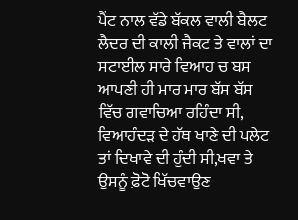ਪੈਂਟ ਨਾਲ ਵੱਡੇ ਬੱਕਲ ਵਾਲੀ ਬੈਲਟ ਲੈਦਰ ਦੀ ਕਾਲੀ ਜੈਕਟ ਤੇ ਵਾਲਾਂ ਦਾ ਸਟਾਈਲ ਸਾਰੇ ਵਿਆਹ ਚ ਬਸ ਆਪਣੀ ਹੀ ਮਾਰ ਮਾਰ ਬੱਸ ਬੱਸ ਵਿੱਚ ਗਵਾਚਿਆ ਰਹਿੰਦਾ ਸੀ,
ਵਿਆਹੰਦੜ ਦੇ ਹੱਥ ਖਾਣੇ ਦੀ ਪਲੇਟ ਤਾਂ ਦਿਖਾਵੇ ਦੀ ਹੁੰਦੀ ਸੀ,ਖਵਾ ਤੇ ਉਸਨੂੰ ਫ਼ੋਟੋ ਖਿੱਚਵਾਉਣ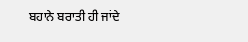ਬਹਾਨੇ ਬਰਾਤੀ ਹੀ ਜਾਂਦੇ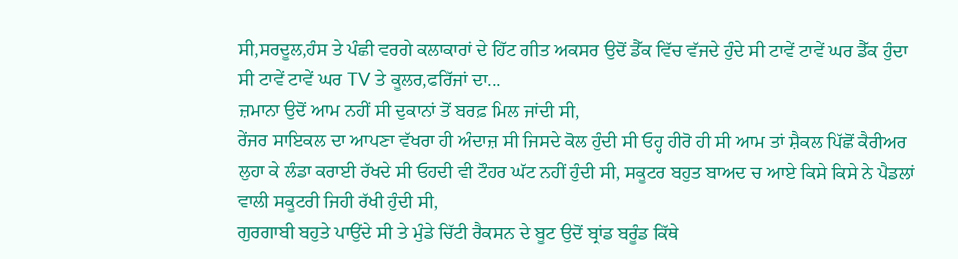ਸੀ,ਸਰਦੂਲ,ਹੰਸ ਤੇ ਪੰਛੀ ਵਰਗੇ ਕਲਾਕਾਰਾਂ ਦੇ ਹਿੱਟ ਗੀਤ ਅਕਸਰ ਉਦੋਂ ਡੈੱਕ ਵਿੱਚ ਵੱਜਦੇ ਹੁੰਦੇ ਸੀ ਟਾਵੇਂ ਟਾਵੇਂ ਘਰ ਡੈੱਕ ਹੁੰਦਾ ਸੀ ਟਾਵੇਂ ਟਾਵੇਂ ਘਰ TV ਤੇ ਕੂਲਰ,ਫਰਿੱਜਾਂ ਦਾ...
ਜ਼ਮਾਨਾ ਉਦੋਂ ਆਮ ਨਹੀਂ ਸੀ ਦੁਕਾਨਾਂ ਤੋਂ ਬਰਫ਼ ਮਿਲ ਜਾਂਦੀ ਸੀ,
ਰੇਂਜਰ ਸਾਇਕਲ ਦਾ ਆਪਣਾ ਵੱਖਰਾ ਹੀ ਅੰਦਾਜ਼ ਸੀ ਜਿਸਦੇ ਕੋਲ ਹੁੰਦੀ ਸੀ ਓਹ੍ਹ ਹੀਰੋ ਹੀ ਸੀ ਆਮ ਤਾਂ ਸ਼ੈਕਲ ਪਿੱਛੋਂ ਕੈਰੀਅਰ ਲੁਹਾ ਕੇ ਲੰਡਾ ਕਰਾਈ ਰੱਖਦੇ ਸੀ ਓਹਦੀ ਵੀ ਟੌਹਰ ਘੱਟ ਨਹੀਂ ਹੁੰਦੀ ਸੀ, ਸਕੂਟਰ ਬਹੁਤ ਬਾਅਦ ਚ ਆਏ ਕਿਸੇ ਕਿਸੇ ਨੇ ਪੈਡਲਾਂ ਵਾਲੀ ਸਕੂਟਰੀ ਜਿਹੀ ਰੱਖੀ ਹੁੰਦੀ ਸੀ,
ਗੁਰਗਾਬੀ ਬਹੁਤੇ ਪਾਉਂਦੇ ਸੀ ਤੇ ਮੁੰਡੇ ਚਿੱਟੀ ਰੈਕਸਨ ਦੇ ਬੂਟ ਉਦੋਂ ਬ੍ਰਾਂਡ ਬਰੂੰਡ ਕਿੱਥੇ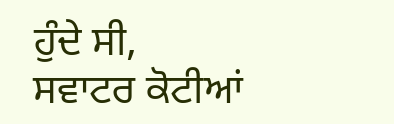ਹੁੰਦੇ ਸੀ,
ਸਵਾਟਰ ਕੋਟੀਆਂ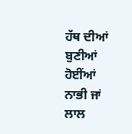ਹੱਥ ਦੀਆਂ ਬੁਣੀਆਂ ਹੋਈਂਆਂ ਨਾਭੀ ਜਾਂ ਲਾਲ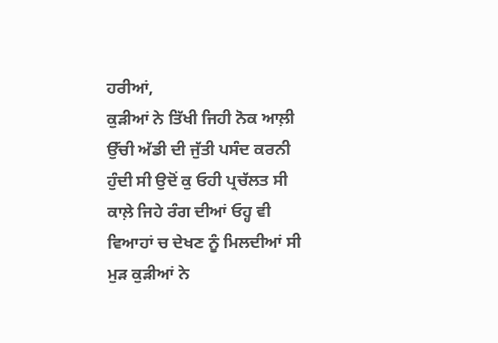ਹਰੀਆਂ,
ਕੁੜੀਆਂ ਨੇ ਤਿੱਖੀ ਜਿਹੀ ਨੋਕ ਆਲ਼ੀ ਉੱਚੀ ਅੱਡੀ ਦੀ ਜੁੱਤੀ ਪਸੰਦ ਕਰਨੀ ਹੁੰਦੀ ਸੀ ਉਦੋਂ ਕੁ ਓਹੀ ਪ੍ਰਚੱਲਤ ਸੀ ਕਾਲ਼ੇ ਜਿਹੇ ਰੰਗ ਦੀਆਂ ਓਹ੍ਹ ਵੀ ਵਿਆਹਾਂ ਚ ਦੇਖਣ ਨੂੰ ਮਿਲਦੀਆਂ ਸੀ ਮੁੜ ਕੁੜੀਆਂ ਨੇ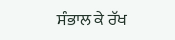ਸੰਭਾਲ ਕੇ ਰੱਖ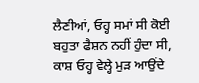ਲੈਣੀਆਂ, ਓਹ੍ਹ ਸਮਾਂ ਸੀ ਕੋਈ ਬਹੁਤਾ ਫੈਸ਼ਨ ਨਹੀਂ ਹੁੰਦਾ ਸੀ,
ਕਾਸ਼ ਓਹ੍ਹ ਵੇਲ੍ਹੇ ਮੁੜ ਆਉਂਦੇ